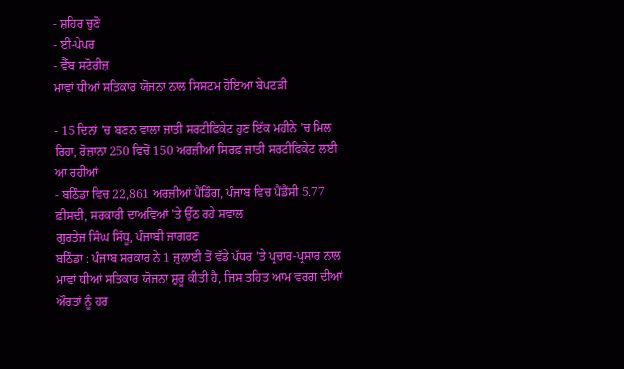- ਸ਼ਹਿਰ ਚੁਣੋ
- ਈ-ਪੇਪਰ
- ਵੈੱਬ ਸਟੋਰੀਜ਼
ਮਾਵਾਂ ਧੀਆਂ ਸਤਿਕਾਰ ਯੋਜਨਾ ਨਾਲ ਸਿਸਟਮ ਹੋਇਆ ਬੇਪਟੜੀ

- 15 ਦਿਨਾਂ ’ਚ ਬਣਨ ਵਾਲਾ ਜਾਤੀ ਸਰਟੀਫਿਕੇਟ ਹੁਣ ਇੱਕ ਮਹੀਨੇ ’ਚ ਮਿਲ ਰਿਹਾ, ਰੋਜ਼ਾਨਾ 250 ਵਿਚੋਂ 150 ਅਰਜ਼ੀਆਂ ਸਿਰਫ਼ ਜਾਤੀ ਸਰਟੀਫਿਕੇਟ ਲਈ ਆ ਰਹੀਆਂ
- ਬਠਿੰਡਾ ਵਿਚ 22,861 ਅਰਜ਼ੀਆਂ ਪੈਂਡਿੰਗ, ਪੰਜਾਬ ਵਿਚ ਪੈਂਡੈਂਸੀ 5.77 ਫ਼ੀਸਦੀ, ਸਰਕਾਰੀ ਦਾਅਵਿਆਂ ’ਤੇ ਉੱਠ ਰਹੇ ਸਵਾਲ
ਗੁਰਤੇਜ ਸਿੰਘ ਸਿੱਧੂ, ਪੰਜਾਬੀ ਜਾਗਰਣ
ਬਠਿੰਡਾ : ਪੰਜਾਬ ਸਰਕਾਰ ਨੇ 1 ਜੁਲਾਈ ਤੋਂ ਵੱਡੇ ਪੱਧਰ ’ਤੇ ਪ੍ਰਚਾਰ-ਪ੍ਰਸਾਰ ਨਾਲ ਮਾਵਾਂ ਧੀਆਂ ਸਤਿਕਾਰ ਯੋਜਨਾ ਸ਼ੁਰੂ ਕੀਤੀ ਹੈ, ਜਿਸ ਤਹਿਤ ਆਮ ਵਰਗ ਦੀਆਂ ਔਰਤਾਂ ਨੂੰ ਹਰ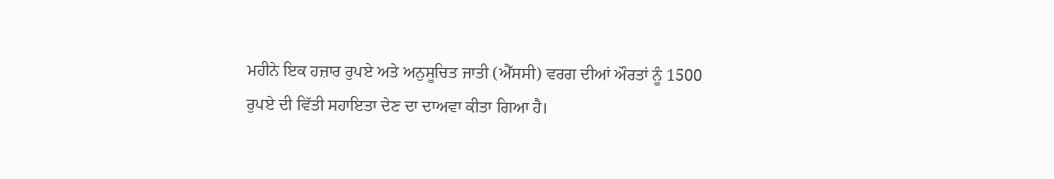ਮਹੀਨੇ ਇਕ ਹਜ਼ਾਰ ਰੁਪਏ ਅਤੇ ਅਨੁਸੂਚਿਤ ਜਾਤੀ (ਐੱਸਸੀ) ਵਰਗ ਦੀਆਂ ਔਰਤਾਂ ਨੂੰ 1500 ਰੁਪਏ ਦੀ ਵਿੱਤੀ ਸਹਾਇਤਾ ਦੇਣ ਦਾ ਦਾਅਵਾ ਕੀਤਾ ਗਿਆ ਹੈ।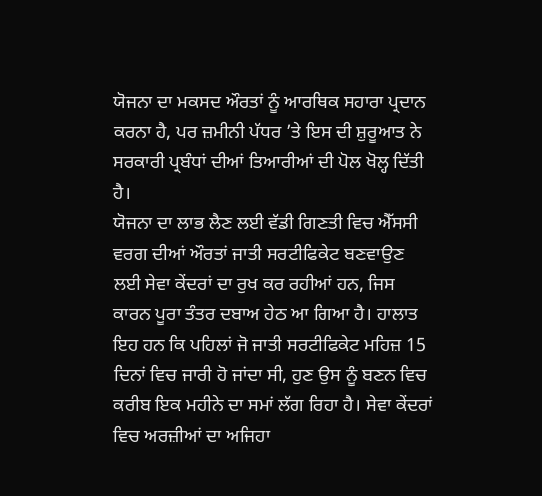ਯੋਜਨਾ ਦਾ ਮਕਸਦ ਔਰਤਾਂ ਨੂੰ ਆਰਥਿਕ ਸਹਾਰਾ ਪ੍ਰਦਾਨ ਕਰਨਾ ਹੈ, ਪਰ ਜ਼ਮੀਨੀ ਪੱਧਰ ’ਤੇ ਇਸ ਦੀ ਸ਼ੁਰੂਆਤ ਨੇ ਸਰਕਾਰੀ ਪ੍ਰਬੰਧਾਂ ਦੀਆਂ ਤਿਆਰੀਆਂ ਦੀ ਪੋਲ ਖੋਲ੍ਹ ਦਿੱਤੀ ਹੈ।
ਯੋਜਨਾ ਦਾ ਲਾਭ ਲੈਣ ਲਈ ਵੱਡੀ ਗਿਣਤੀ ਵਿਚ ਐੱਸਸੀ ਵਰਗ ਦੀਆਂ ਔਰਤਾਂ ਜਾਤੀ ਸਰਟੀਫਿਕੇਟ ਬਣਵਾਉਣ ਲਈ ਸੇਵਾ ਕੇਂਦਰਾਂ ਦਾ ਰੁਖ ਕਰ ਰਹੀਆਂ ਹਨ, ਜਿਸ ਕਾਰਨ ਪੂਰਾ ਤੰਤਰ ਦਬਾਅ ਹੇਠ ਆ ਗਿਆ ਹੈ। ਹਾਲਾਤ ਇਹ ਹਨ ਕਿ ਪਹਿਲਾਂ ਜੋ ਜਾਤੀ ਸਰਟੀਫਿਕੇਟ ਮਹਿਜ਼ 15 ਦਿਨਾਂ ਵਿਚ ਜਾਰੀ ਹੋ ਜਾਂਦਾ ਸੀ, ਹੁਣ ਉਸ ਨੂੰ ਬਣਨ ਵਿਚ ਕਰੀਬ ਇਕ ਮਹੀਨੇ ਦਾ ਸਮਾਂ ਲੱਗ ਰਿਹਾ ਹੈ। ਸੇਵਾ ਕੇਂਦਰਾਂ ਵਿਚ ਅਰਜ਼ੀਆਂ ਦਾ ਅਜਿਹਾ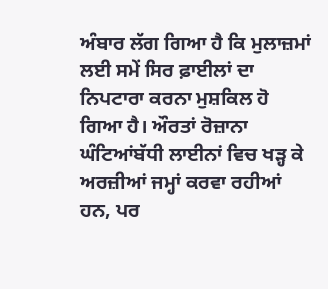ਅੰਬਾਰ ਲੱਗ ਗਿਆ ਹੈ ਕਿ ਮੁਲਾਜ਼ਮਾਂ ਲਈ ਸਮੇਂ ਸਿਰ ਫ਼ਾਈਲਾਂ ਦਾ ਨਿਪਟਾਰਾ ਕਰਨਾ ਮੁਸ਼ਕਿਲ ਹੋ ਗਿਆ ਹੈ। ਔਰਤਾਂ ਰੋਜ਼ਾਨਾ ਘੰਟਿਆਂਬੱਧੀ ਲਾਈਨਾਂ ਵਿਚ ਖੜ੍ਹ ਕੇ ਅਰਜ਼ੀਆਂ ਜਮ੍ਹਾਂ ਕਰਵਾ ਰਹੀਆਂ ਹਨ, ਪਰ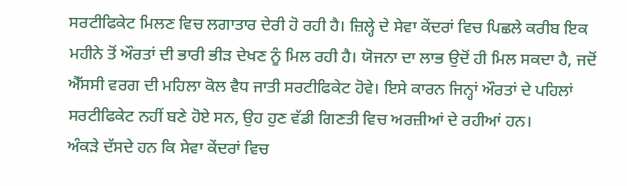ਸਰਟੀਫਿਕੇਟ ਮਿਲਣ ਵਿਚ ਲਗਾਤਾਰ ਦੇਰੀ ਹੋ ਰਹੀ ਹੈ। ਜ਼ਿਲ੍ਹੇ ਦੇ ਸੇਵਾ ਕੇਂਦਰਾਂ ਵਿਚ ਪਿਛਲੇ ਕਰੀਬ ਇਕ ਮਹੀਨੇ ਤੋਂ ਔਰਤਾਂ ਦੀ ਭਾਰੀ ਭੀੜ ਦੇਖਣ ਨੂੰ ਮਿਲ ਰਹੀ ਹੈ। ਯੋਜਨਾ ਦਾ ਲਾਭ ਉਦੋਂ ਹੀ ਮਿਲ ਸਕਦਾ ਹੈ, ਜਦੋਂ ਐੱਸਸੀ ਵਰਗ ਦੀ ਮਹਿਲਾ ਕੋਲ ਵੈਧ ਜਾਤੀ ਸਰਟੀਫਿਕੇਟ ਹੋਵੇ। ਇਸੇ ਕਾਰਨ ਜਿਨ੍ਹਾਂ ਔਰਤਾਂ ਦੇ ਪਹਿਲਾਂ ਸਰਟੀਫਿਕੇਟ ਨਹੀਂ ਬਣੇ ਹੋਏ ਸਨ, ਉਹ ਹੁਣ ਵੱਡੀ ਗਿਣਤੀ ਵਿਚ ਅਰਜ਼ੀਆਂ ਦੇ ਰਹੀਆਂ ਹਨ।
ਅੰਕੜੇ ਦੱਸਦੇ ਹਨ ਕਿ ਸੇਵਾ ਕੇਂਦਰਾਂ ਵਿਚ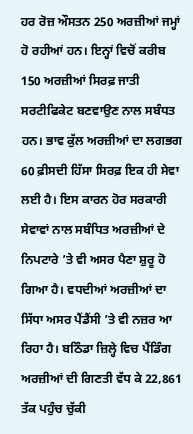ਹਰ ਰੋਜ਼ ਔਸਤਨ 250 ਅਰਜ਼ੀਆਂ ਜਮ੍ਹਾਂ ਹੋ ਰਹੀਆਂ ਹਨ। ਇਨ੍ਹਾਂ ਵਿਚੋਂ ਕਰੀਬ 150 ਅਰਜ਼ੀਆਂ ਸਿਰਫ਼ ਜਾਤੀ ਸਰਟੀਫਿਕੇਟ ਬਣਵਾਉਣ ਨਾਲ ਸਬੰਧਤ ਹਨ। ਭਾਵ ਕੁੱਲ ਅਰਜ਼ੀਆਂ ਦਾ ਲਗਭਗ 60 ਫ਼ੀਸਦੀ ਹਿੱਸਾ ਸਿਰਫ਼ ਇਕ ਹੀ ਸੇਵਾ ਲਈ ਹੈ। ਇਸ ਕਾਰਨ ਹੋਰ ਸਰਕਾਰੀ ਸੇਵਾਵਾਂ ਨਾਲ ਸਬੰਧਿਤ ਅਰਜ਼ੀਆਂ ਦੇ ਨਿਪਟਾਰੇ ’ਤੇ ਵੀ ਅਸਰ ਪੈਣਾ ਸ਼ੁਰੂ ਹੋ ਗਿਆ ਹੈ। ਵਧਦੀਆਂ ਅਰਜ਼ੀਆਂ ਦਾ ਸਿੱਧਾ ਅਸਰ ਪੈਂਡੈਂਸੀ ’ਤੇ ਵੀ ਨਜ਼ਰ ਆ ਰਿਹਾ ਹੈ। ਬਠਿੰਡਾ ਜ਼ਿਲ੍ਹੇ ਵਿਚ ਪੈਂਡਿੰਗ ਅਰਜ਼ੀਆਂ ਦੀ ਗਿਣਤੀ ਵੱਧ ਕੇ 22,861 ਤੱਕ ਪਹੁੰਚ ਚੁੱਕੀ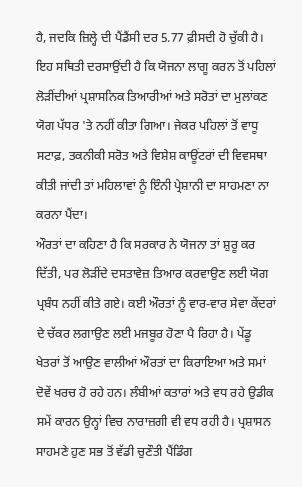ਹੈ, ਜਦਕਿ ਜ਼ਿਲ੍ਹੇ ਦੀ ਪੈਂਡੈਂਸੀ ਦਰ 5.77 ਫ਼ੀਸਦੀ ਹੋ ਚੁੱਕੀ ਹੈ। ਇਹ ਸਥਿਤੀ ਦਰਸਾਉਂਦੀ ਹੈ ਕਿ ਯੋਜਨਾ ਲਾਗੂ ਕਰਨ ਤੋਂ ਪਹਿਲਾਂ ਲੋੜੀਂਦੀਆਂ ਪ੍ਰਸ਼ਾਸਨਿਕ ਤਿਆਰੀਆਂ ਅਤੇ ਸਰੋਤਾਂ ਦਾ ਮੁਲਾਂਕਣ ਯੋਗ ਪੱਧਰ 'ਤੇ ਨਹੀਂ ਕੀਤਾ ਗਿਆ। ਜੇਕਰ ਪਹਿਲਾਂ ਤੋਂ ਵਾਧੂ ਸਟਾਫ਼, ਤਕਨੀਕੀ ਸਰੋਤ ਅਤੇ ਵਿਸ਼ੇਸ਼ ਕਾਊਂਟਰਾਂ ਦੀ ਵਿਵਸਥਾ ਕੀਤੀ ਜਾਂਦੀ ਤਾਂ ਮਹਿਲਾਵਾਂ ਨੂੰ ਇੰਨੀ ਪ੍ਰੇਸ਼ਾਨੀ ਦਾ ਸਾਹਮਣਾ ਨਾ ਕਰਨਾ ਪੈਂਦਾ।
ਔਰਤਾਂ ਦਾ ਕਹਿਣਾ ਹੈ ਕਿ ਸਰਕਾਰ ਨੇ ਯੋਜਨਾ ਤਾਂ ਸ਼ੁਰੂ ਕਰ ਦਿੱਤੀ, ਪਰ ਲੋੜੀਂਦੇ ਦਸਤਾਵੇਜ਼ ਤਿਆਰ ਕਰਵਾਉਣ ਲਈ ਯੋਗ ਪ੍ਰਬੰਧ ਨਹੀਂ ਕੀਤੇ ਗਏ। ਕਈ ਔਰਤਾਂ ਨੂੰ ਵਾਰ-ਵਾਰ ਸੇਵਾ ਕੇਂਦਰਾਂ ਦੇ ਚੱਕਰ ਲਗਾਉਣ ਲਈ ਮਜਬੂਰ ਹੋਣਾ ਪੈ ਰਿਹਾ ਹੈ। ਪੇਂਡੂ ਖੇਤਰਾਂ ਤੋਂ ਆਉਣ ਵਾਲੀਆਂ ਔਰਤਾਂ ਦਾ ਕਿਰਾਇਆ ਅਤੇ ਸਮਾਂ ਦੋਵੇਂ ਖਰਚ ਹੋ ਰਹੇ ਹਨ। ਲੰਬੀਆਂ ਕਤਾਰਾਂ ਅਤੇ ਵਧ ਰਹੇ ਉਡੀਕ ਸਮੇਂ ਕਾਰਨ ਉਨ੍ਹਾਂ ਵਿਚ ਨਾਰਾਜ਼ਗੀ ਵੀ ਵਧ ਰਹੀ ਹੈ। ਪ੍ਰਸ਼ਾਸਨ ਸਾਹਮਣੇ ਹੁਣ ਸਭ ਤੋਂ ਵੱਡੀ ਚੁਣੌਤੀ ਪੈਂਡਿੰਗ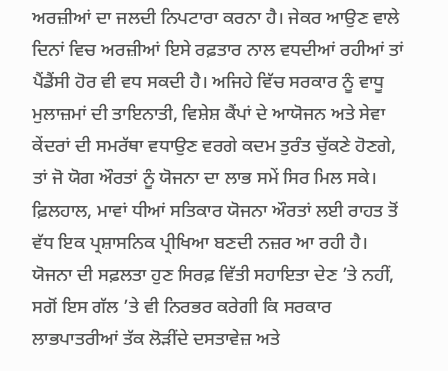ਅਰਜ਼ੀਆਂ ਦਾ ਜਲਦੀ ਨਿਪਟਾਰਾ ਕਰਨਾ ਹੈ। ਜੇਕਰ ਆਉਣ ਵਾਲੇ ਦਿਨਾਂ ਵਿਚ ਅਰਜ਼ੀਆਂ ਇਸੇ ਰਫ਼ਤਾਰ ਨਾਲ ਵਧਦੀਆਂ ਰਹੀਆਂ ਤਾਂ ਪੈਂਡੈਂਸੀ ਹੋਰ ਵੀ ਵਧ ਸਕਦੀ ਹੈ। ਅਜਿਹੇ ਵਿੱਚ ਸਰਕਾਰ ਨੂੰ ਵਾਧੂ ਮੁਲਾਜ਼ਮਾਂ ਦੀ ਤਾਇਨਾਤੀ, ਵਿਸ਼ੇਸ਼ ਕੈਂਪਾਂ ਦੇ ਆਯੋਜਨ ਅਤੇ ਸੇਵਾ ਕੇਂਦਰਾਂ ਦੀ ਸਮਰੱਥਾ ਵਧਾਉਣ ਵਰਗੇ ਕਦਮ ਤੁਰੰਤ ਚੁੱਕਣੇ ਹੋਣਗੇ, ਤਾਂ ਜੋ ਯੋਗ ਔਰਤਾਂ ਨੂੰ ਯੋਜਨਾ ਦਾ ਲਾਭ ਸਮੇਂ ਸਿਰ ਮਿਲ ਸਕੇ। ਫ਼ਿਲਹਾਲ, ਮਾਵਾਂ ਧੀਆਂ ਸਤਿਕਾਰ ਯੋਜਨਾ ਔਰਤਾਂ ਲਈ ਰਾਹਤ ਤੋਂ ਵੱਧ ਇਕ ਪ੍ਰਸ਼ਾਸਨਿਕ ਪ੍ਰੀਖਿਆ ਬਣਦੀ ਨਜ਼ਰ ਆ ਰਹੀ ਹੈ। ਯੋਜਨਾ ਦੀ ਸਫ਼ਲਤਾ ਹੁਣ ਸਿਰਫ਼ ਵਿੱਤੀ ਸਹਾਇਤਾ ਦੇਣ ’ਤੇ ਨਹੀਂ, ਸਗੋਂ ਇਸ ਗੱਲ ’ਤੇ ਵੀ ਨਿਰਭਰ ਕਰੇਗੀ ਕਿ ਸਰਕਾਰ ਲਾਭਪਾਤਰੀਆਂ ਤੱਕ ਲੋੜੀਂਦੇ ਦਸਤਾਵੇਜ਼ ਅਤੇ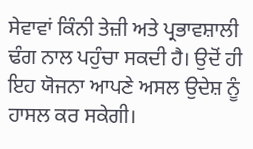ਸੇਵਾਵਾਂ ਕਿੰਨੀ ਤੇਜ਼ੀ ਅਤੇ ਪ੍ਰਭਾਵਸ਼ਾਲੀ ਢੰਗ ਨਾਲ ਪਹੁੰਚਾ ਸਕਦੀ ਹੈ। ਉਦੋਂ ਹੀ ਇਹ ਯੋਜਨਾ ਆਪਣੇ ਅਸਲ ਉਦੇਸ਼ ਨੂੰ ਹਾਸਲ ਕਰ ਸਕੇਗੀ।